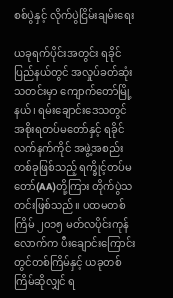စစ်ပွဲနှင့် လိုက်ပွဲငြိမ်းချမ်းရေး

ယခုရက်ပိုင်းအတွင်း ရခိုင်ပြည်နယ်တွင် အလှုပ်ခတ်ဆုံးသတင်းမှာ ကျောက်တော်မြို့နယ်၊ ရမ်းချောင်းဒေသတွင် အစိုးရတပ်မတော်နှင့် ရခိုင်လက်နက်ကိုင် အဖွဲ့အစည်းတစ်ခုဖြစ်သည့် ရက္ခိုင့်တပ်မတော်(AA)တို့ကြား တိုက်ပွဲသတင်းဖြစ်သည်။ ပထမတစ်ကြိမ် ၂၀၁၅ မတ်လပိုင်းကုန်လောက်က ပီးချောင်းကြောင်းတွင်တစ်ကြိမ်နှင့် ယခုတစ်ကြိမ်ဆိုလျှင် ရ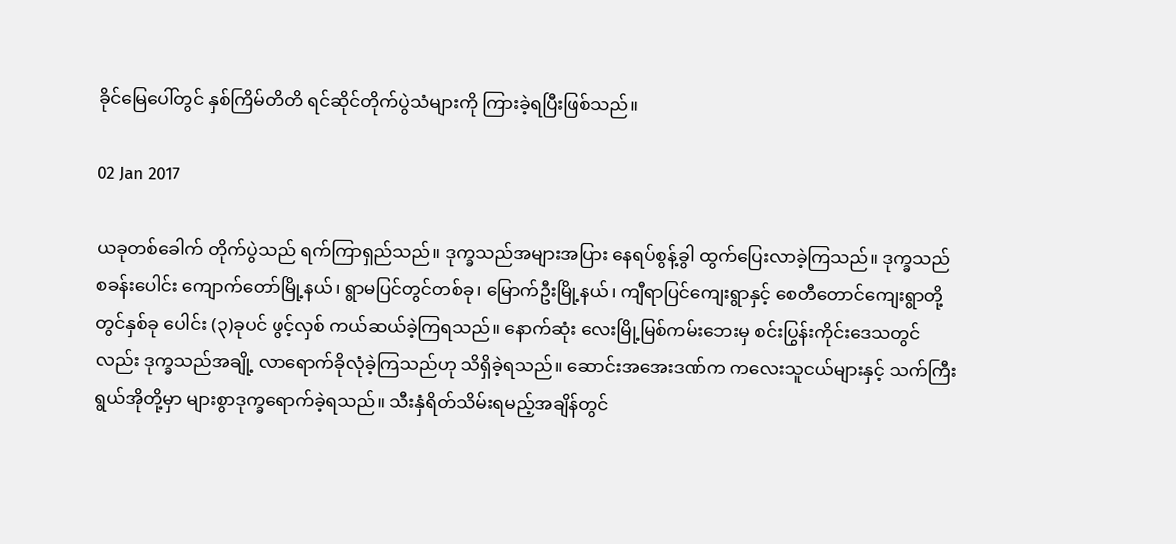ခိုင်မြေပေါ်တွင် နှစ်ကြိမ်တိတိ ရင်ဆိုင်တိုက်ပွဲသံများကို ကြားခဲ့ရပြီးဖြစ်သည်။

02 Jan 2017

ယခုတစ်ခေါက် တိုက်ပွဲသည် ရက်ကြာရှည်သည်။ ဒုက္ခသည်အများအပြား နေရပ်စွန့်ခွါ ထွက်ပြေးလာခဲ့ကြသည်။ ဒုက္ခသည်စခန်းပေါင်း ကျောက်တော်မြို့နယ်၊ ရွာမပြင်တွင်တစ်ခု၊ မြောက်ဦးမြို့နယ်၊ ကျီရာပြင်ကျေးရွာနှင့် စေတီတောင်ကျေးရွာတို့တွင်နှစ်ခု ပေါင်း (၃)ခုပင် ဖွင့်လှစ် ကယ်ဆယ်ခဲ့ကြရသည်။ နောက်ဆုံး လေးမြို့မြစ်ကမ်းဘေးမှ စင်းပြွန်းကိုင်းဒေသတွင်လည်း ဒုက္ခသည်အချို့ လာရောက်ခိုလုံခဲ့ကြသည်ဟု သိရှိခဲ့ရသည်။ ဆောင်းအအေးဒဏ်က ကလေးသူငယ်များနှင့် သက်ကြီးရွယ်အိုတို့မှာ များစွာဒုက္ခရောက်ခဲ့ရသည်။ သီးနှံရိတ်သိမ်းရမည့်အချိန်တွင်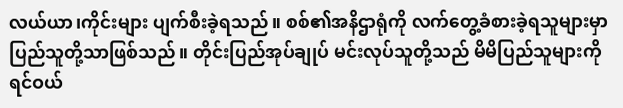လယ်ယာ၊ကိုင်းများ ပျက်စီးခဲ့ရသည်။ စစ်၏အနိဌာရုံကို လက်တွေ့ခံစားခဲ့ရသူများမှာ ပြည်သူတို့သာဖြစ်သည်။ တိုင်းပြည်အုပ်ချုပ် မင်းလုပ်သူတို့သည် မိမိပြည်သူများကို ရင်ဝယ်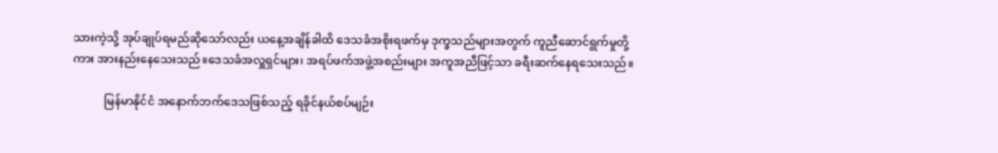သားကဲ့သို့ အုပ်ချုပ်ရမည်ဆိုသော်လည်း ယနေ့အချိန်ခါထိ ဒေသခံအစိုးရဖက်မှ ဒုက္ခသည်များအတွက် ကူညီဆောင်ရွက်မှုတို့ကား အားနည်းနေသေးသည်။ဒေသခံအလှူရှင်များ၊ အရပ်ဖက်အဖွဲ့အစည်းများ အကူအညီဖြင့်သာ ခရီးဆက်နေရသေးသည်။

           မြန်မာနိုင်ငံ အနောက်ဘက်ဒေသဖြစ်သည့် ရခိုင်နယ်စပ်မျဉ်း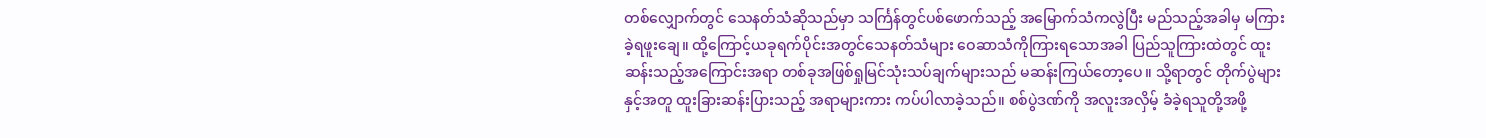တစ်လျှောက်တွင် သေနတ်သံဆိုသည်မှာ သင်္ကြန်တွင်ပစ်ဖောက်သည့် အမြောက်သံကလွဲပြီး မည်သည့်အခါမှ မကြားခဲ့ရဖူးချေ။ ထို့ကြောင့်ယခုရက်ပိုင်းအတွင်သေနတ်သံများ ဝေဆာသံကိုကြားရသောအခါ ပြည်သူကြားထဲတွင် ထူးဆန်းသည့်အကြောင်းအရာ တစ်ခုအဖြစ်ရှုမြင်သုံးသပ်ချက်များသည် မဆန်းကြယ်တော့ပေ။ သို့ရာတွင် တိုက်ပွဲများနှင့်အတူ ထူးခြားဆန်းပြားသည့် အရာများကား ကပ်ပါလာခဲ့သည်။ စစ်ပွဲဒဏ်ကို အလူးအလှိမ့် ခံခဲ့ရသူတို့အဖို့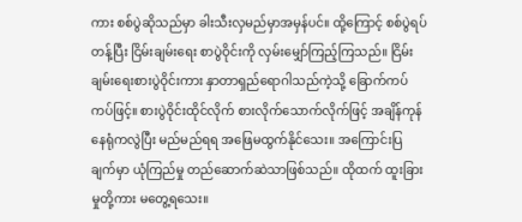ကား စစ်ပွဲဆိုသည်မှာ ခါးသီးလှမည်မှာအမှန်ပင်။ ထို့ကြောင့် စစ်ပွဲရပ်တန့်ပြီး ငြိမ်းချမ်းရေး စာပွဲဝိုင်းကို လှမ်းမျှော်ကြည့်ကြသည်။ ငြိမ်းချမ်းရေးစားပွဲဝိုင်းကား နှာတာရှည်ရောဂါသည်ကဲ့သို့ ခြောက်ကပ်ကပ်ဖြင့်။ စားပွဲဝိုင်းထိုင်လိုက် စားလိုက်သောက်လိုက်ဖြင့် အချိန်ကုန်နေရုံကလွဲပြီး မည်မည်ရရ အဖြေမထွက်နိုင်သေး။ အကြောင်းပြချက်မှာ ယုံကြည်မှု တည်ဆောက်ဆဲသာဖြစ်သည်။ ထိုထက် ထူးခြားမှုတို့ကား မတွေ့ရသေး။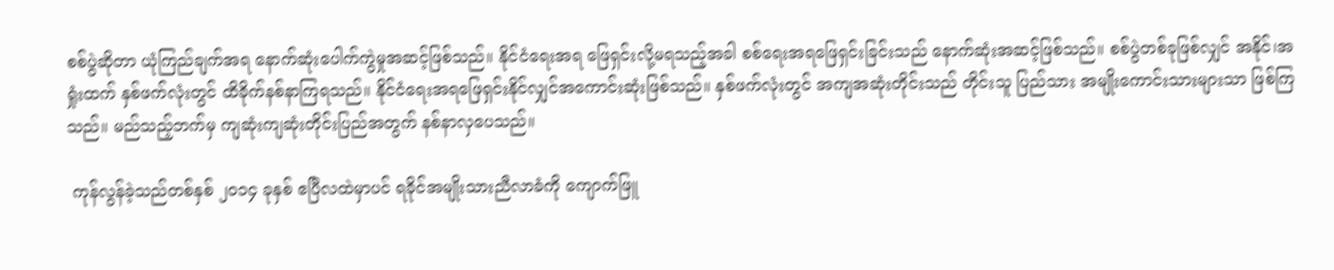စစ်ပွဲဆိုတာ ယုံကြည်ချက်အရ နောက်ဆုံးပေါက်ကွဲမှုအဆင့်ဖြစ်သည်။ နိုင်ငံရေးအရ ဖြေရှင်းလို့မရသည့်အခါ စစ်ရေးအရဖြေရှင်းခြင်းသည် နောက်ဆုံးအဆင့်ဖြစ်သည်။ စစ်ပွဲတစ်ခုဖြစ်လျှင် အနိုင်၊အရှုံးထက် နှစ်ဖက်လုံးတွင် ထိခိုက်နစ်နာကြရသည်။ နိုင်ငံရေးအရဖြေရှင်းနိုင်လျှင်အကောင်းဆုံးဖြစ်သည်။ နှစ်ဖက်လုံးတွင် အကျအဆုံးတိုင်းသည် တိုင်းသူ ပြည်သား အမျိုးကောင်းသားများသာ ဖြစ်ကြသည်။ မည်သည့်ဘက်မှ ကျဆုံးကျဆုံးတိုင်းပြည်အတွက် နစ်နာလှပေသည်။

 ကုန်လွန်ခဲ့သည်တစ်နှစ် ၂၀၁၄ ခုနှစ် ဧပြီလထဲမှာပင် ရခိုင်အမျိုးသားညီလာခံကို ကျောက်ဖြူ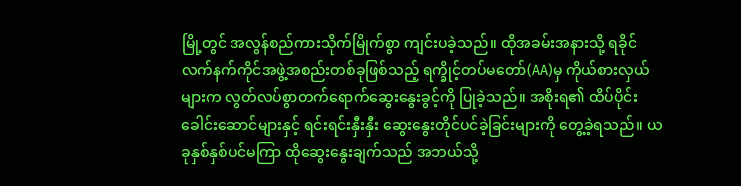မြို့တွင် အလွန်စည်ကားသိုက်မြိုက်စွာ ကျင်းပခဲ့သည်။ ထိုအခမ်းအနားသို့ ရခိုင်လက်နက်ကိုင်အဖွဲ့အစည်းတစ်ခုဖြစ်သည့် ရက္ခိုင့်တပ်မတော်(AA)မှ ကိုယ်စားလှယ်များက လွတ်လပ်စွာတက်ရောက်ဆွေးနွေးခွင့်ကို ပြုခဲ့သည်။ အစိုးရ၏ ထိပ်ပိုင်းခေါင်းဆောင်များနှင့် ရင်းရင်းနှီးနှီး ဆွေးနွေးတိုင်ပင်ခဲ့ခြင်းများကို တွေ့ခဲ့ရသည်။ ယခုနှစ်နှစ်ပင်မကြာ ထိုဆွေးနွေးချက်သည် အဘယ်သို့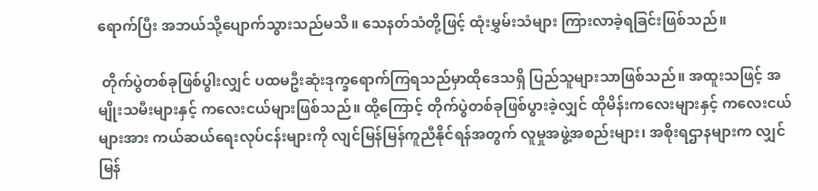ရောက်ပြီး အဘယ်သို့ပျောက်သွားသည်မသိ။ သေနတ်သံတို့ဖြင့် ထုံးမွှမ်းသံများ ကြားလာခဲ့ရခြင်းဖြစ်သည်။

 တိုက်ပွဲတစ်ခုဖြစ်ပွါးလျှင် ပထမဦးဆုံးဒုက္ခရောက်ကြရသည်မှာထိုဒေသရှိ ပြည်သူများသာဖြစ်သည်။ အထူးသဖြင့် အမျိုးသမီးများနှင့် ကလေးငယ်များဖြစ်သည်။ ထို့ကြောင့် တိုက်ပွဲတစ်ခုဖြစ်ပွားခဲ့လျှင် ထိုမိန်းကလေးများနှင့် ကလေးငယ်များအား ကယ်ဆယ်ရေးလုပ်ငန်းများကို လျင်မြန်မြန်ကူညီနိုင်ရန်အတွက် လူမှုအဖွဲ့အစည်းများ၊ အစိုးရဌာနများက လျှင်မြန်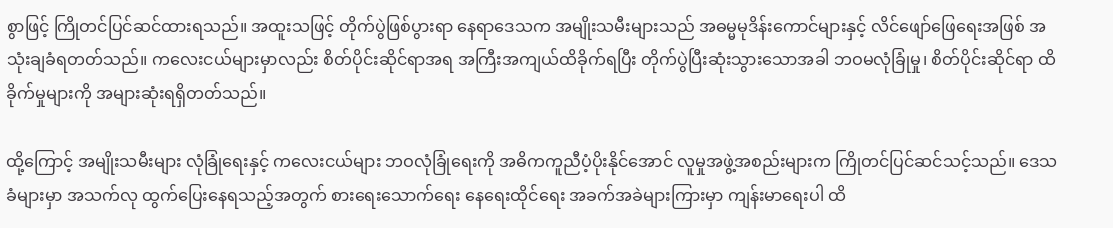စွာဖြင့် ကြိုတင်ပြင်ဆင်ထားရသည်။ အထူးသဖြင့် တိုက်ပွဲဖြစ်ပွားရာ နေရာဒေသက အမျိုးသမီးများသည် အဓမ္မမုဒိန်းကောင်များနှင့် လိင်ဖျော်ဖြေရေးအဖြစ် အသုံးချခံရတတ်သည်။ ကလေးငယ်များမှာလည်း စိတ်ပိုင်းဆိုင်ရာအရ အကြီးအကျယ်ထိခိုက်ရပြီး တိုက်ပွဲပြီးဆုံးသွားသောအခါ ဘဝမလုံခြုံမှု၊ စိတ်ပိုင်းဆိုင်ရာ ထိခိုက်မှုများကို အများဆုံးရရှိတတ်သည်။

ထို့ကြောင့် အမျိုးသမီးများ လုံခြုံရေးနှင့် ကလေးငယ်များ ဘဝလုံခြုံရေးကို အဓိကကူညီပံ့ပိုးနိုင်အောင် လူမှုအဖွဲ့အစည်းများက ကြိုတင်ပြင်ဆင်သင့်သည်။ ဒေသခံများမှာ အသက်လု ထွက်ပြေးနေရသည့်အတွက် စားရေးသောက်ရေး နေရေးထိုင်ရေး အခက်အခဲများကြားမှာ ကျန်းမာရေးပါ ထိ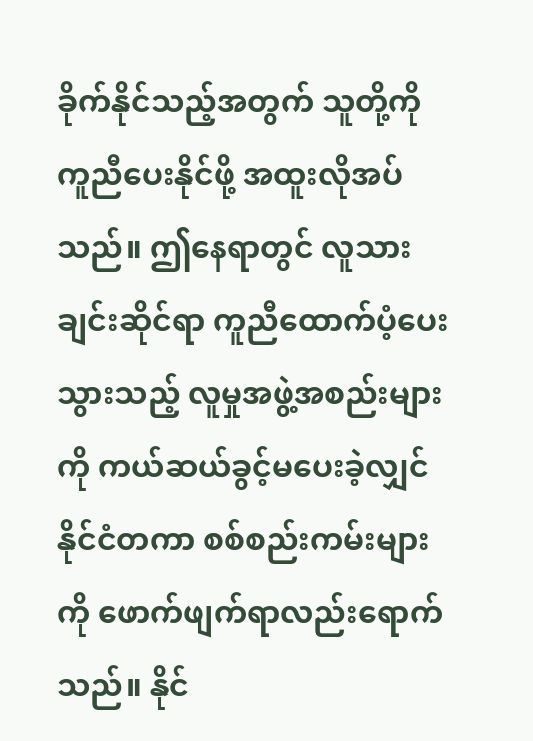ခိုက်နိုင်သည့်အတွက် သူတို့ကို ကူညီပေးနိုင်ဖို့ အထူးလိုအပ်သည်။ ဤနေရာတွင် လူသားချင်းဆိုင်ရာ ကူညီထောက်ပံ့ပေးသွားသည့် လူမှုအဖွဲ့အစည်းများကို ကယ်ဆယ်ခွင့်မပေးခဲ့လျှင် နိုင်ငံတကာ စစ်စည်းကမ်းများကို ဖောက်ဖျက်ရာလည်းရောက်သည်။ နိုင်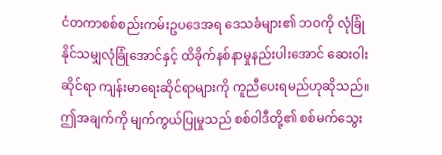ငံတကာစစ်စည်းကမ်းဥပဒေအရ ဒေသခံများ၏ ဘဝကို လုံခြုံနိုင်သမျှလုံခြုံအောင်နှင့် ထိခိုက်နစ်နာမှုနည်းပါးအောင် ဆေးဝါးဆိုင်ရာ ကျန်းမာရေးဆိုင်ရာများကို ကူညီပေးရမည်ဟုဆိုသည်။ ဤအချက်ကို မျက်ကွယ်ပြုမှုသည် စစ်ဝါဒီတို့၏ စစ်မက်သွေး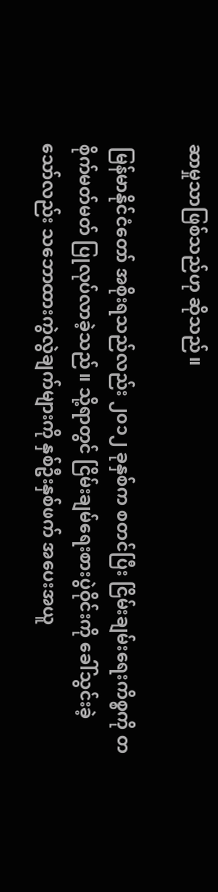ဆာမှုသာဖြစ်သည်ဟု ဆိုသည်။

 မြန်မာနိုင်ငံတော် အစိုးရသည်လည်း ၂၀၁၂ ခုနှစ်က စတင်ပြီး ငြိမ်းချမ်းရေးကိစ္စကို တစိုက်မတ်မတ် ပြုလုပ်လာခဲ့သည်။ သို့ရာတွင် ငြိမ်းချမ်ရေးစားပွဲဝိုင်းကို ခေါ်သွင်းခဲ့သော်လည်း သဘောထားကွဲလွဲချက်များကို နှစ်ဦးနှစ်ဖက် အပေးအယူ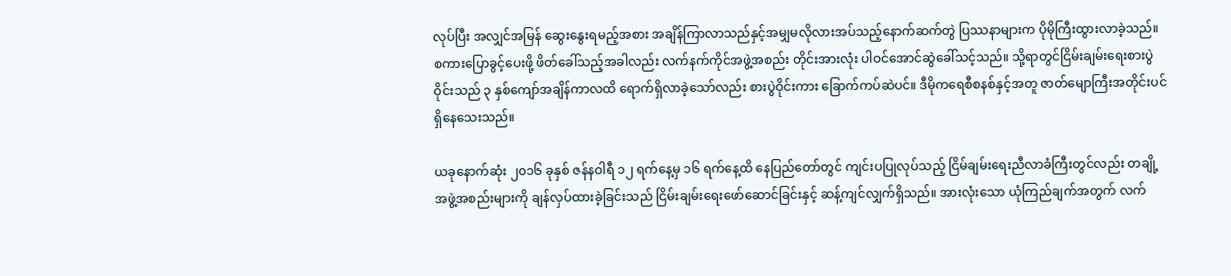လုပ်ပြီး အလျှင်အမြန် ဆွေးနွေးရမည့်အစား အချိန်ကြာလာသည်နှင့်အမျှမလိုလားအပ်သည့်နောက်ဆက်တွဲ ပြဿနာများက ပိုမိုကြီးထွားလာခဲ့သည်။ စကားပြောခွင့်ပေးဖို့ ဖိတ်ခေါ်သည့်အခါလည်း လက်နက်ကိုင်အဖွဲ့အစည်း တိုင်းအားလုံး ပါဝင်အောင်ဆွဲခေါ်သင့်သည်။ သို့ရာတွင်ငြိမ်းချမ်းရေးစားပွဲဝိုင်းသည် ၃ နှစ်ကျော်အချိန်ကာလထိ ရောက်ရှိလာခဲ့သော်လည်း စားပွဲဝိုင်းကား ခြောက်ကပ်ဆဲပင်။ ဒီမိုကရေစီစနစ်နှင့်အတူ ဇာတ်မျောကြီးအတိုင်းပင် ရှိနေသေးသည်။

ယခုနောက်ဆုံး ၂၀၁၆ ခုနှစ် ဇန်နဝါရီ ၁၂ ရက်နေ့မှ ၁၆ ရက်နေ့ထိ နေပြည်တော်တွင် ကျင်းပပြုလုပ်သည့် ငြိမ်ချမ်းရေးညီလာခံကြီးတွင်လည်း တချို့အဖွဲ့အစည်းများကို ချန်လှပ်ထားခဲ့ခြင်းသည် ငြိမ်းချမ်းရေးဖော်ဆောင်ခြင်းနှင့် ဆန့်ကျင်လျှက်ရှိသည်။ အားလုံးသော ယုံကြည်ချက်အတွက် လက်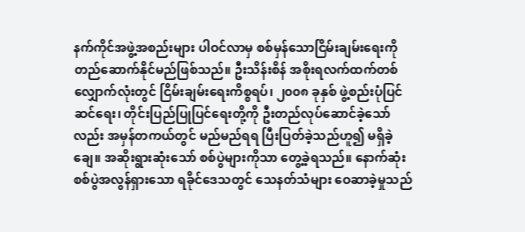နက်ကိုင်အဖွဲ့အစည်းများ ပါဝင်လာမှ စစ်မှန်သောငြိမ်းချမ်းရေးကို တည်ဆောက်နိုင်မည်ဖြစ်သည်။ ဦးသိန်းစိန် အစိုးရလက်ထက်တစ်လျှောက်လုံးတွင် ငြိမ်းချမ်းရေးကိစ္စရပ်၊ ၂၀၀၈ ခုနှစ် ဖွဲ့စည်းပုံပြင်ဆင်ရေး၊ တိုင်းပြည်ပြုပြင်ရေးတို့ကို ဦးတည်လုပ်ဆောင်ခဲ့သော်လည်း အမှန်တကယ်တွင် မည်မည်ရရ ပြီးပြတ်ခဲ့သည်ဟူ၍ မရှိခဲ့ချေ။ အဆိုးရွားဆုံးသော် စစ်ပွဲများကိုသာ တွေ့ခဲ့ရသည်။ နောက်ဆုံး စစ်ပွဲအလွန်ရှားသော ရခိုင်ဒေသတွင် သေနတ်သံများ ဝေဆာခဲ့မှုသည်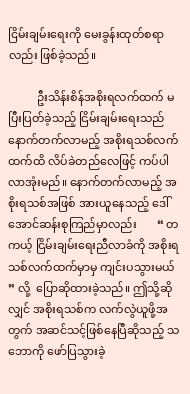ငြိမ်းချမ်းရေးကို မေးခွန်းထုတ်စရာလည်း ဖြစ်ခဲ့သည်။

          ဦးသိန်းစိန်အစိုးရလက်ထက် မပြီးပြတ်ခဲ့သည့် ငြိမ်းချမ်းရေးသည် နောက်တက်လာမည့် အစိုးရသစ်လက်ထက်ထိ လိပ်ခဲတည်လေဖြင့် ကပ်ပါလာအုံးမည်။ နောက်တက်လာမည့် အစိုးရသစ်အဖြစ် အားယူနေသည့် ဒေါ်အောင်ဆန်းစုကြည်မှာလည်း       “ တကယ့် ငြိမ်းချမ်းရေးညီလာခံကို အစိုးရသစ်လက်ထက်မှာမှ ကျင်းပသွားမယ် ” လို့  ပြောဆိုထားခဲ့သည်။ ဤသို့ဆိုလျှင် အစိုးရသစ်က လက်လွဲယူဖို့အတွက် အဆင်သင့်ဖြစ်နေပြီဆိုသည့် သဘောကို ဖော်ပြသွားခဲ့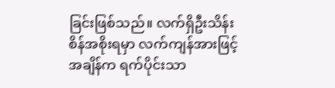ခြင်းဖြစ်သည်။ လက်ရှိဦးသိန်းစိန်အစိုးရမှာ လက်ကျန်အားဖြင့် အချိန်က ရက်ပိုင်းသာ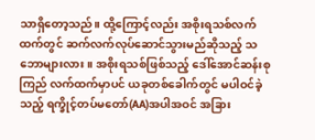သာရှိတော့သည်။ ထို့ကြောင့်လည်း အစိုးရသစ်လက်ထက်တွင် ဆက်လက်လုပ်ဆောင်သွားမည်ဆိုသည့် သဘောများလား။ အစိုးရသစ်ဖြစ်သည့် ဒေါ်အောင်ဆန်းစုကြည် လက်ထက်မှာပင် ယခုတစ်ခေါက်တွင် မပါဝင်ခဲ့သည့် ရက္ခိုင့်တပ်မတော်(AA)အပါအဝင် အခြား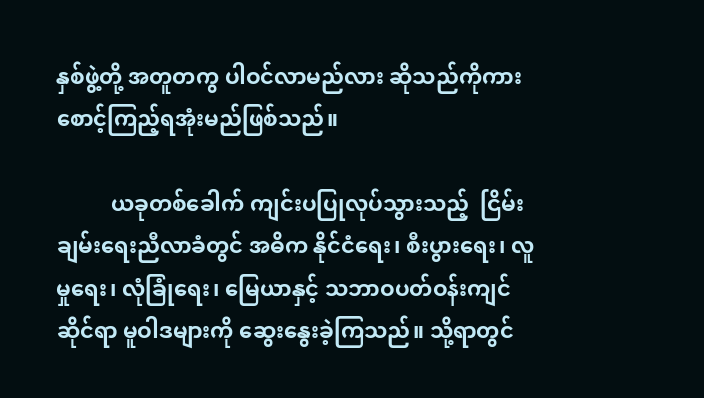နှစ်ဖွဲ့တို့ အတူတကွ ပါဝင်လာမည်လား ဆိုသည်ကိုကား စောင့်ကြည့်ရအုံးမည်ဖြစ်သည်။

          ယခုတစ်ခေါက် ကျင်းပပြုလုပ်သွားသည့်  ငြိမ်းချမ်းရေးညီလာခံတွင် အဓိက နိုင်ငံရေး၊ စီးပွားရေး၊ လူမှုရေး၊ လုံခြုံရေး၊ မြေယာနှင့် သဘာဝပတ်ဝန်းကျင်ဆိုင်ရာ မူဝါဒများကို ဆွေးနွေးခဲ့ကြသည်။ သို့ရာတွင်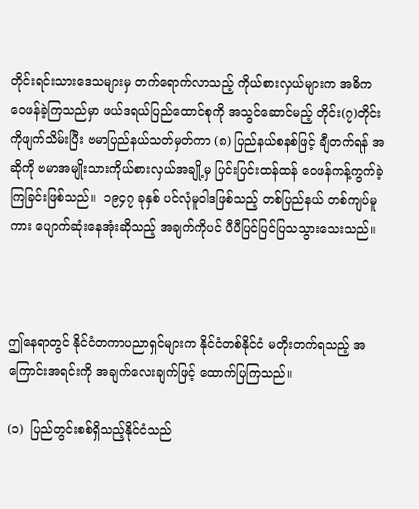တိုင်းရင်းသားဒေသများမှ တက်ရောက်လာသည့် ကိုယ်စားလှယ်များက အဓိက ဝေဖန်ခဲ့ကြသည်မှာ ဖယ်ဒရယ်ပြည်ထောင်စုကို အသွင်ဆောင်မည့် တိုင်း(၇)တိုင်းကိုဖျက်သိမ်းပြီး ဗမာပြည်နယ်သတ်မှတ်ကာ (၈) ပြည်နယ်စနစ်ဖြင့် ချီတက်ရန် အဆိုကို ဗမာအမျိုးသားကိုယ်စားလှယ်အချို့မှ ပြင်းပြင်းထန်ထန် ဝေဖန်ကန့်ကွက်ခဲ့ကြခြင်းဖြစ်သည်။  ၁၉၄၇ ခုနှစ် ပင်လုံမူဝါဒဖြစ်သည့် တစ်ပြည်နယ် တစ်ကျပ်မူကား ပျောက်ဆုံးနေအုံးဆိုသည့် အချက်ကိုပင် ပီပီပြင်ပြင်ပြသသွားသေးသည်။



ဤနေရာတွင် နိုင်ငံတကာပညာရှင်များက နိုင်ငံတစ်နိုင်ငံ မတိုးတက်ရသည့် အကြောင်းအရင်းကို အချက်လေးချက်ဖြင့် ထောက်ပြကြသည်။

(၁)  ပြည်တွင်းစစ်ရှိသည့်နိုင်ငံသည်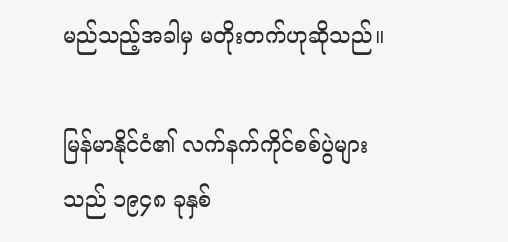မည်သည့်အခါမှ မတိုးတက်ဟုဆိုသည်။

မြန်မာနိုင်ငံ၏ လက်နက်ကိုင်စစ်ပွဲများသည် ၁၉၄၈ ခုနှစ်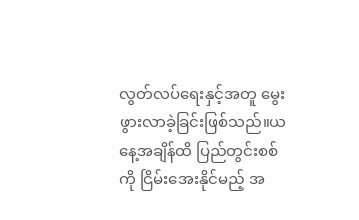လွတ်လပ်ရေးနှင့်အတူ မွေးဖွားလာခဲ့ခြင်းဖြစ်သည်။ယနေ့အချိန်ထိ ပြည်တွင်းစစ်ကို ငြိမ်းအေးနိုင်မည့် အ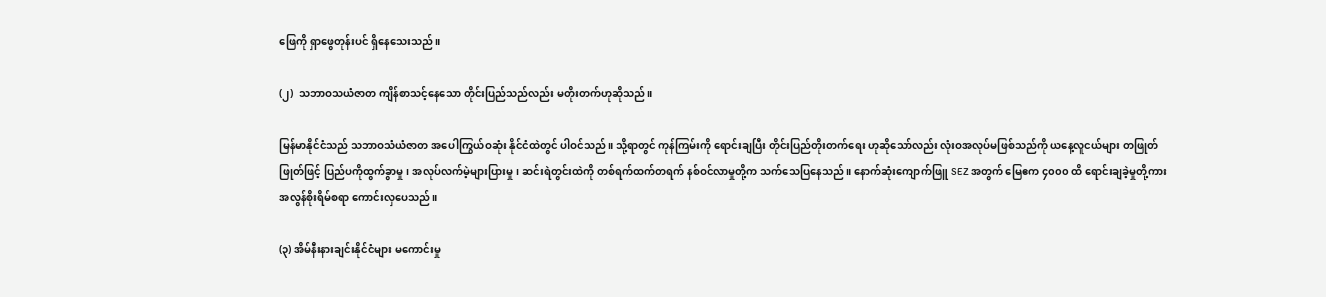ဖြေကို ရှာဖွေတုန်းပင် ရှိနေသေးသည်။

(၂)  သဘာဝသယံဇာတ ကျိန်စာသင့်နေသော တိုင်းပြည်သည်လည်း မတိုးတက်ဟုဆိုသည်။

မြန်မာနိုင်ငံသည် သဘာဝသံယံဇာတ အပေါကြွယ်ဝဆုံး နိုင်ငံထဲတွင် ပါဝင်သည်။ သို့ရာတွင် ကုန်ကြမ်းကို ရောင်းချပြီး တိုင်းပြည်တိုးတက်ရေး ဟုဆိုသော်လည်း လုံးဝအလုပ်မဖြစ်သည်ကို ယနေ့လူငယ်များ တဖြုတ်ဖြုတ်ဖြင့် ပြည်ပကိုထွက်ခွာမှု၊ အလုပ်လက်မဲ့များပြားမှု၊ ဆင်းရဲတွင်းထဲကို တစ်ရက်ထက်တရက် နစ်ဝင်လာမှုတို့က သက်သေပြနေသည်။ နောက်ဆုံးကျောက်ဖြူ SEZ အတွက် မြေဧက ၄၀၀၀ ထိ ရောင်းချခဲ့မှုတို့ကား အလွန်စိုးရိမ်စရာ ကောင်းလှပေသည်။

(၃) အိမ်နီးနားချင်းနိုင်ငံများ မကောင်းမှု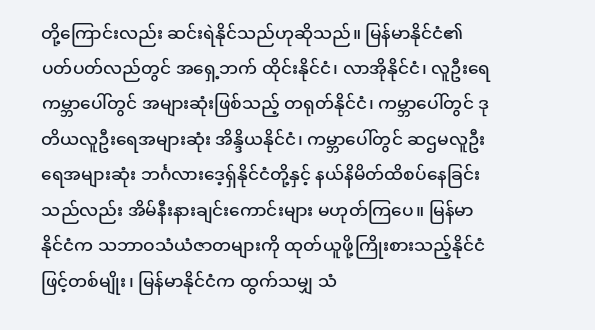တို့ကြောင်းလည်း ဆင်းရဲနိုင်သည်ဟုဆိုသည်။ မြန်မာနိုင်ငံ၏ ပတ်ပတ်လည်တွင် အရှေ့ဘက် ထိုင်းနိုင်ငံ၊ လာအိုနိုင်ငံ၊ လူဦးရေ ကမ္ဘာပေါ်တွင် အများဆုံးဖြစ်သည့် တရုတ်နိုင်ငံ၊ ကမ္ဘာပေါ်တွင် ဒုတိယလူဦးရေအများဆုံး အိန္ဒိယနိုင်ငံ၊ ကမ္ဘာပေါ်တွင် ဆဌမလူဦးရေအများဆုံး ဘင်္ဂလားဒေ့ရှ်နိုင်ငံတို့နှင့် နယ်နိမိတ်ထိစပ်နေခြင်းသည်လည်း အိမ်နီးနားချင်းကောင်းများ မဟုတ်ကြပေ။ မြန်မာနိုင်ငံက သဘာဝသံယံဇာတများကို ထုတ်ယူဖို့ကြိုးစားသည့်နိုင်ငံဖြင့်တစ်မျိုး၊ မြန်မာနိုင်ငံက ထွက်သမျှ သံ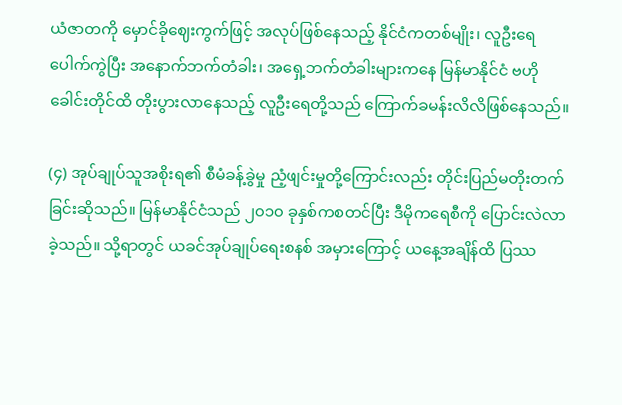ယံဇာတကို မှောင်ခိုဈေးကွက်ဖြင့် အလုပ်ဖြစ်နေသည့် နိုင်ငံကတစ်မျိုး၊ လူဦးရေပေါက်ကွဲပြီး အနောက်ဘက်တံခါး၊ အရှေ့ဘက်တံခါးများကနေ မြန်မာနိုင်ငံ ဗဟိုခေါင်းတိုင်ထိ တိုးပွားလာနေသည့် လူဦးရေတို့သည် ကြောက်ခမန်းလိလိဖြစ်နေသည်။

(၄) အုပ်ချုပ်သူအစိုးရ၏ စီမံခန့်ခွဲမှု ညံ့ဖျင်းမှုတို့ကြောင်းလည်း တိုင်းပြည်မတိုးတက်ခြင်းဆိုသည်။ မြန်မာနိုင်ငံသည် ၂၀၁၀ ခုနှစ်ကစတင်ပြီး ဒီမိုကရေစီကို ပြောင်းလဲလာခဲ့သည်။ သို့ရာတွင် ယခင်အုပ်ချုပ်ရေးစနစ် အမှားကြောင့် ယနေ့အချိန်ထိ ပြဿ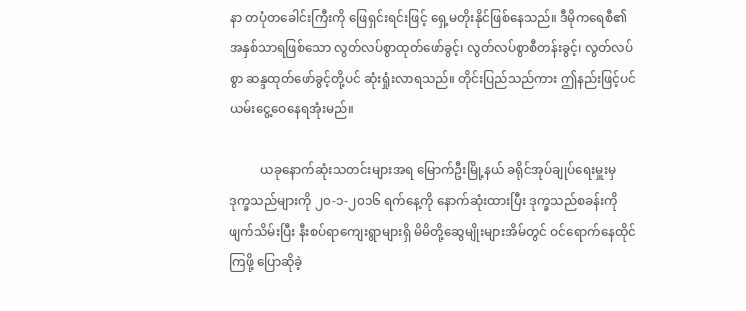နာ တပုံတခေါင်းကြီးကို ဖြေရှင်းရင်းဖြင့် ရှေ့မတိုးနိုင်ဖြစ်နေသည်။ ဒီမိုကရေစီ၏ အနှစ်သာရဖြစ်သော လွတ်လပ်စွာထုတ်ဖော်ခွင့်၊ လွတ်လပ်စွာစီတန်းခွင့်၊ လွတ်လပ်စွာ ဆန္ဒထုတ်ဖော်ခွင့်တို့ပင် ဆုံးရှုံးလာရသည်။ တိုင်းပြည်သည်ကား ဤနည်းဖြင့်ပင် ယမ်းငွေ့ဝေနေရအုံးမည်။

          ယခုနောက်ဆုံးသတင်းများအရ မြောက်ဦးမြို့နယ် ခရိုင်အုပ်ချုပ်ရေးမှူးမှ ဒုက္ခသည်များကို ၂၀-၁-၂၀၁၆ ရက်နေ့ကို နောက်ဆုံးထားပြီး ဒုက္ခသည်စခန်းကို ဖျက်သိမ်းပြီး နီးစပ်ရာကျေးရွာများရှိ မိမိတို့ဆွေမျိုးများအိမ်တွင် ဝင်ရောက်နေထိုင်ကြဖို့ ပြောဆိုခဲ့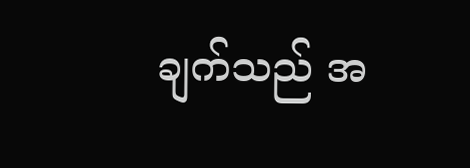ချက်သည် အ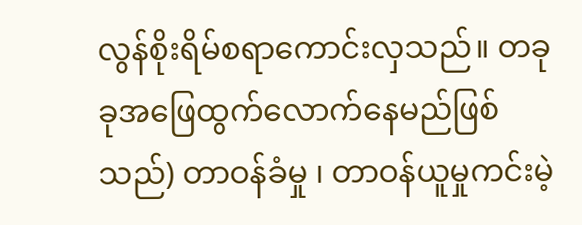လွန်စိုးရိမ်စရာကောင်းလှသည်။ တခုခုအဖြေထွက်လောက်နေမည်ဖြစ်သည်) တာဝန်ခံမှု ၊ တာဝန်ယူမှုကင်းမဲ့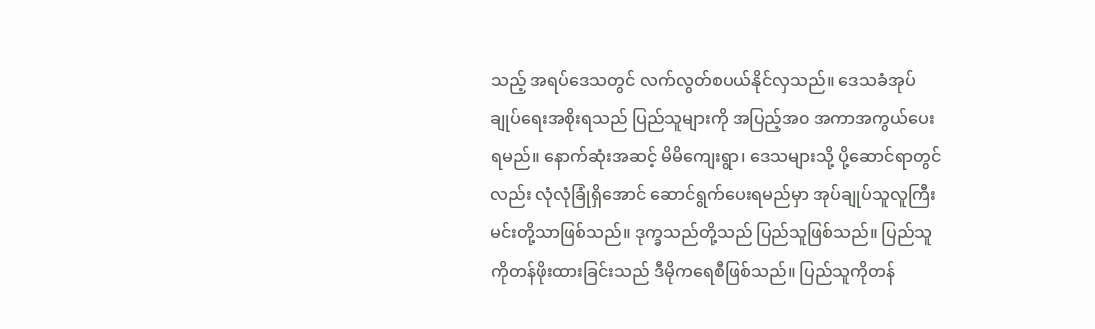သည့် အရပ်ဒေသတွင် လက်လွတ်စပယ်နိုင်လှသည်။ ဒေသခံအုပ်ချုပ်ရေးအစိုးရသည် ပြည်သူများကို အပြည့်အ၀ အကာအကွယ်ပေးရမည်။ နောက်ဆုံးအဆင့် မိမိကျေးရွာ၊ ဒေသများသို့ ပို့ဆောင်ရာတွင်လည်း လုံလုံခြုံရှိအောင် ဆောင်ရွက်ပေးရမည်မှာ အုပ်ချုပ်သူလူကြီးမင်းတို့သာဖြစ်သည်။ ဒုက္ခသည်တို့သည် ပြည်သူဖြစ်သည်။ ပြည်သူကိုတန်ဖိုးထားခြင်းသည် ဒီမိုကရေစီဖြစ်သည်။ ပြည်သူကိုတန်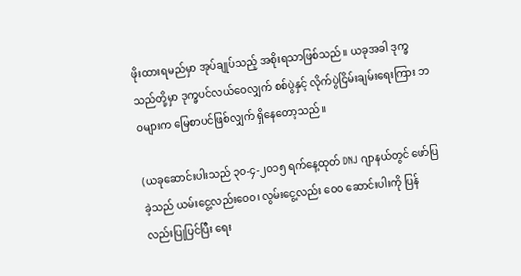ဖိုးထားရမည်မှာ အုပ်ချုပ်သည့် အစိုးရသာဖြစ်သည်။ ယခုအခါ ဒုက္ခသည်တို့မှာ ဒုက္ခပင်လယ်ဝေလျှက် စစ်ပွဲနှင့် လိုက်ပွဲငြိမ်းချမ်းရေးကြား ဘဝများက မြေစာပင်ဖြစ်လျှက် ရှိနေတော့သည်။

(ယခုဆောင်းပါးသည် ၃၀-၄-၂၀၁၅ ရက်နေ့ထုတ် DNJ ဂျာနယ်တွင် ဖော်ပြခဲ့သည် ယမ်းငွေ့လည်းဝေ၀၊ လွမ်းငွေ့လည်း ဝေ၀ ဆောင်းပါးကို ပြန်လည်းပြုပြင်ပြီး ရေး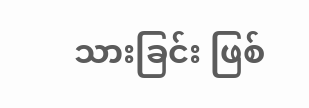သားခြင်း ဖြစ်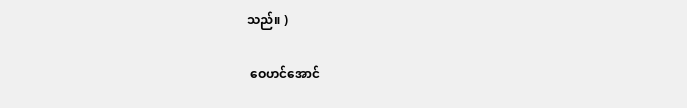သည်။ )

 ဝေဟင်အောင်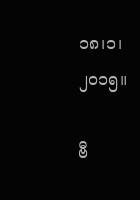၁၈၊၁၊၂၀၁၅။

ဗီ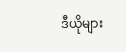ဒီယိုများ